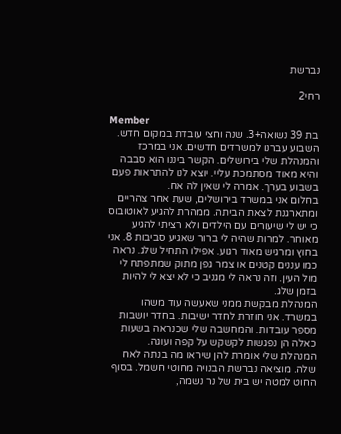נברשת

רחי2

Member
בת 39 נשואה+3. שנה וחצי עובדת במקום חדש. השבוע עברנו למשרדים חדשים. אני במרכז והמנהלת שלי בירושלים. הקשר ביננו הוא סבבה והיא מאוד מסתמכת עליי. יוצא לנו להתראות פעם בשבוע בערך. אמרה לי שאין לה אח.
בחלום אני במשרד בירושלים, שעת אחר צהריים ומתארגנת לצאת הביתה. ממהרת להגיע לאוטובוס כי יש לי שיעורים עם הילדים ולא רציתי להגיע מאוחר. למרות שהיה לי ברור שאגיע סביבות 8. אני בחוץ ומרגיש מאוד רגוע. אפילו התחיל שלג. נראה כמו עננים קטנים או צמר גפן מתוק שמתפתח לי מול העין. וזה נראה לי מגניב כי לא יצא לי להיות בזמן שלג.
המנהלת מבקשת ממני שאעשה עוד משהו במשרד. אני חוזרת לחדר ישיבות. בחדר יושבות מספר עובדות. והמחשבה שלי שכנראה בשעות כאלה הן נפגשות לקשקש על קפה ועוגה.
המנהלת שלי אומרת להן שיראו מה בנתה לאח שלה. מוציאה נברשת הבנויה מחוטי חשמל. בסוף החוט למטה יש בית של נר נשמה,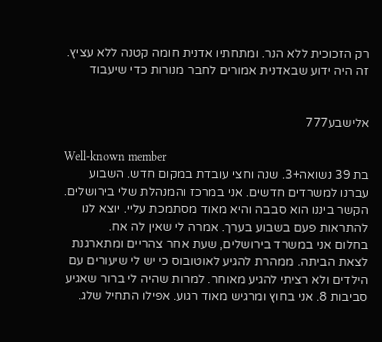רק הזכוכית ללא הנר. ומתחתיו אדנית חומה קטנה ללא עציץ. זה היה ידוע שבאדנית אמורים לחבר מנורות כדי שיעבוד


אלישבע777

Well-known member
בת 39 נשואה+3. שנה וחצי עובדת במקום חדש. השבוע עברנו למשרדים חדשים. אני במרכז והמנהלת שלי בירושלים. הקשר ביננו הוא סבבה והיא מאוד מסתמכת עליי. יוצא לנו להתראות פעם בשבוע בערך. אמרה לי שאין לה אח.
בחלום אני במשרד בירושלים, שעת אחר צהריים ומתארגנת לצאת הביתה. ממהרת להגיע לאוטובוס כי יש לי שיעורים עם הילדים ולא רציתי להגיע מאוחר. למרות שהיה לי ברור שאגיע סביבות 8. אני בחוץ ומרגיש מאוד רגוע. אפילו התחיל שלג.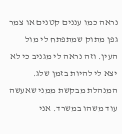נראה כמו עננים קטנים או צמר גפן מתוק שמתפתח לי מול העין. וזה נראה לי מגניב כי לא יצא לי להיות בזמן שלג.
המנהלת מבקשת ממני שאעשה עוד משהו במשרד. אני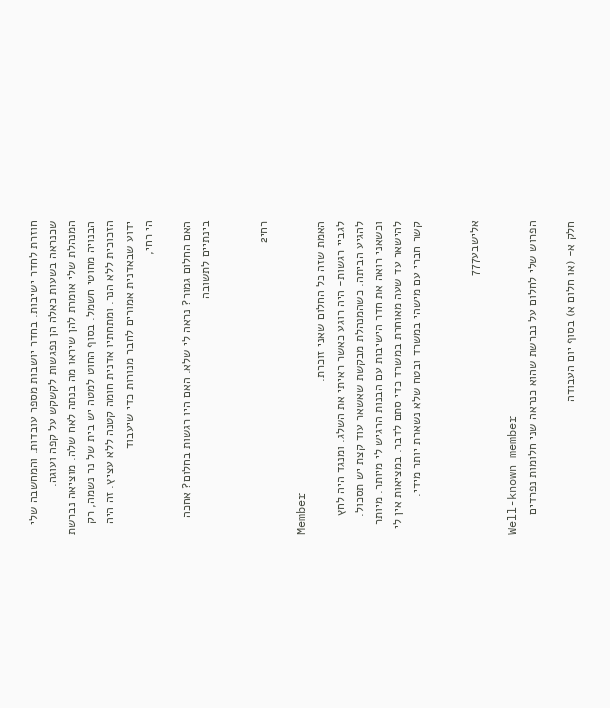חוזרת לחדר ישיבות. בחדר יושבות מספר עובדות. והמחשבה שלי שכנראה בשעות כאלה הן נפגשות לקשקש על קפה ועוגה.
המנהלת שלי אומרת להן שיראו מה בנתה לאח שלה. מוציאה נברשת הבנויה מחוטי חשמל. בסוף החוט למטה יש בית של נר נשמה, רק הזכוכית ללא הנר. ומתחתיו אדנית חומה קטנה ללא עציץ. זה היה ידוע שבאדנית אמורים לחבר מנורות כדי שיעבוד
הי רחי,

האם החלום גמור? נראה לי שלא. האם היו רגשות בחלום? אחכה בינתיים לתשובה


רחי2

Member
האמת שזה כל החלום שאני זוכרת.
לגביי רגשות- היה רוגע כאשר ראיתי את השלג. ומנגד היה לחץ להגיע הביתה. כשהמנהלת מבקשת שאשאר עוד קצת יש תסכול. וכשאני רואה את חדר הישיבות עם הבנות הרגיש לי מיותר. מיותר להישאר עד שעה מאוחרת במשרד כדי סתם לדבר. במציאות אין לי קשר חברי עם מישהי במשרד ובטח שלא נשארת יותר מידי.


אלישבע777

Well-known member
הפרוש שלי לחלום על נברשת שהוא כנראה שני חלומות נפרדים

חלק א- (או חלום א) בסוף יום העבודה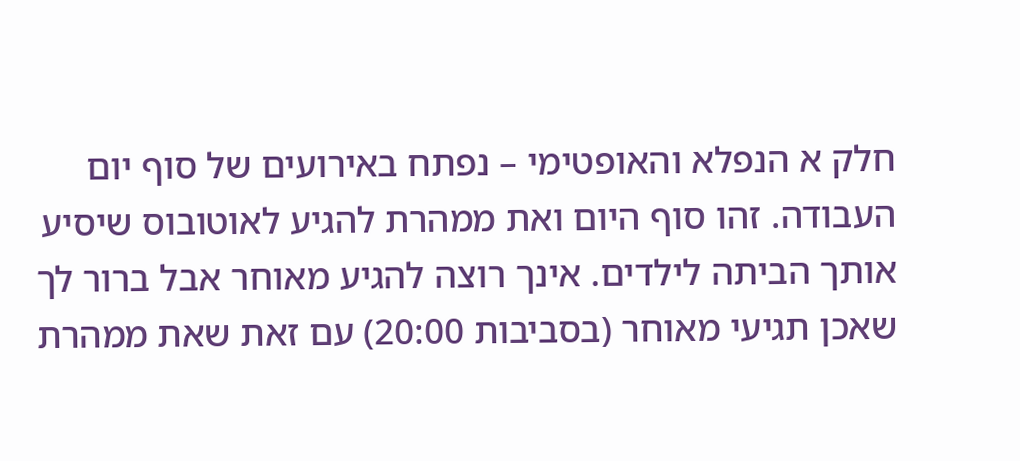חלק א הנפלא והאופטימי – נפתח באירועים של סוף יום העבודה. זהו סוף היום ואת ממהרת להגיע לאוטובוס שיסיע אותך הביתה לילדים. אינך רוצה להגיע מאוחר אבל ברור לך שאכן תגיעי מאוחר (בסביבות 20:00) עם זאת שאת ממהרת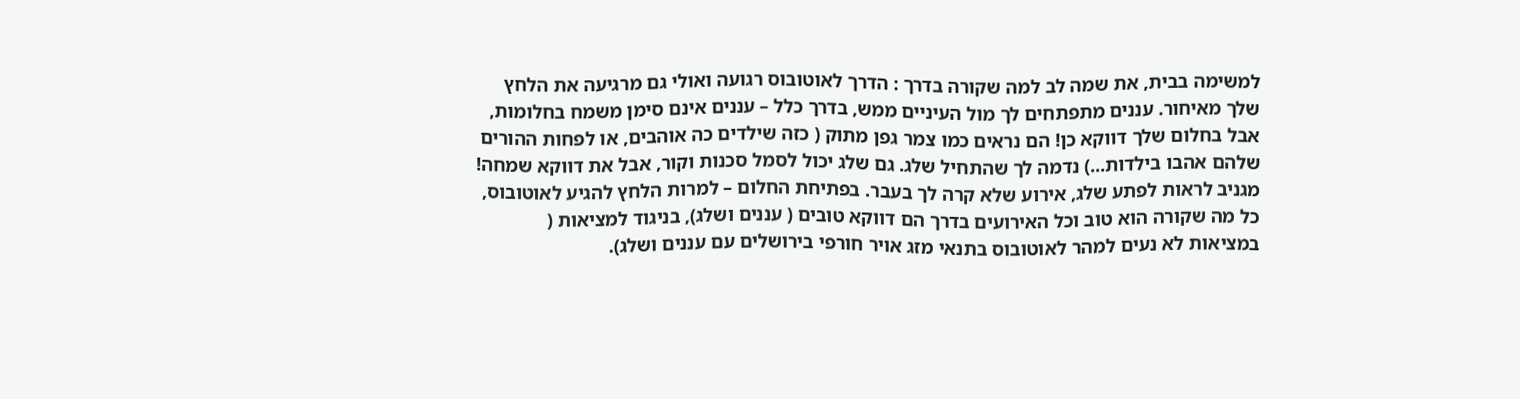למשימה בבית, את שמה לב למה שקורה בדרך : הדרך לאוטובוס רגועה ואולי גם מרגיעה את הלחץ שלך מאיחור. עננים מתפתחים לך מול העיניים ממש, בדרך כלל – עננים אינם סימן משמח בחלומות, אבל בחלום שלך דווקא כן! הם נראים כמו צמר גפן מתוק ( כזה שילדים כה אוהבים, או לפחות ההורים שלהם אהבו בילדות...) נדמה לך שהתחיל שלג. גם שלג יכול לסמל סכנות וקור, אבל את דווקא שמחה! מגניב לראות לפתע שלג, אירוע שלא קרה לך בעבר. בפתיחת החלום – למרות הלחץ להגיע לאוטובוס, כל מה שקורה הוא טוב וכל האירועים בדרך הם דווקא טובים ( עננים ושלג), בניגוד למציאות ( במציאות לא נעים למהר לאוטובוס בתנאי מזג אויר חורפי בירושלים עם עננים ושלג).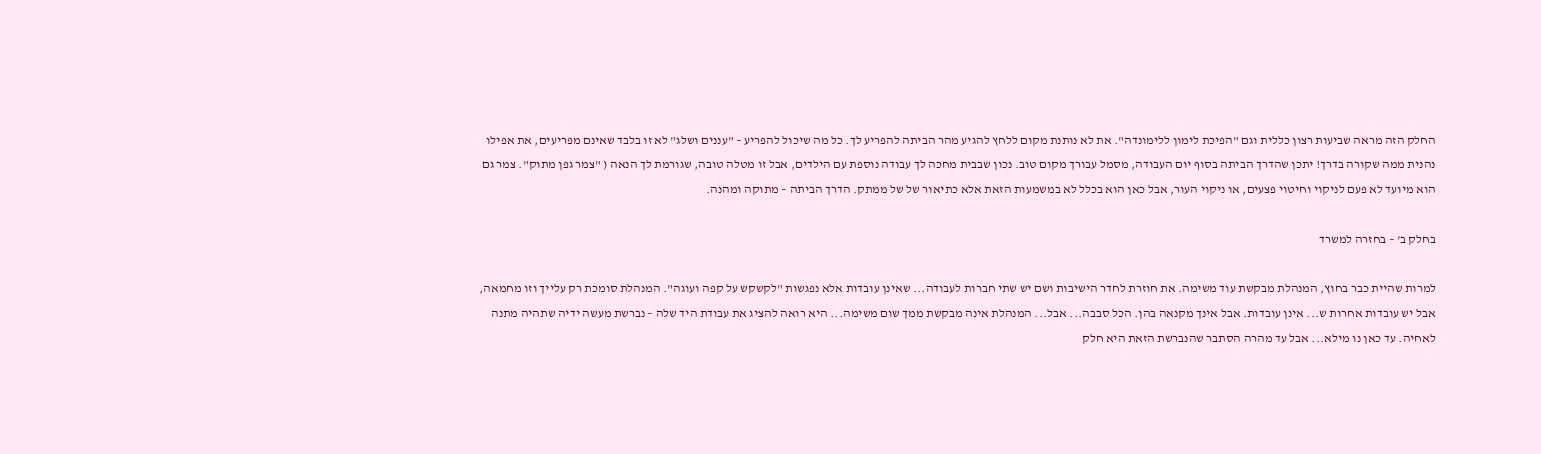החלק הזה מראה שביעות רצון כללית וגם "הפיכת לימון ללימונדה". את לא נותנת מקום ללחץ להגיע מהר הביתה להפריע לך. כל מה שיכול להפריע – "עננים ושלג" לא זו בלבד שאינם מפריעים, את אפילו נהנית ממה שקורה בדרך! יתכן שהדרך הביתה בסוף יום העבודה, מסמל עבורך מקום טוב. נכון שבבית מחכה לך עבודה נוספת עם הילדים, אבל זו מטלה טובה, שגורמת לך הנאה ( "צמר גפן מתוק". צמר גם הוא מיועד לא פעם לניקוי וחיטוי פצעים, או ניקוי העור, אבל כאן הוא בכלל לא במשמעות הזאת אלא כתיאור של של ממתק. הדרך הביתה – מתוקה ומהנה.

בחלק ב' – בחזרה למשרד

למרות שהיית כבר בחוץ, המנהלת מבקשת עוד משימה. את חוזרת לחדר הישיבות ושם יש שתי חברות לעבודה... שאינן עובדות אלא נפגשות "לקשקש על קפה ועוגה". המנהלת סומכת רק עלייך וזו מחמאה, אבל יש עובדות אחרות ש... אינן עובדות. אבל אינך מקנאה בהן. הכל סבבה... אבל... המנהלת אינה מבקשת ממך שום משימה... היא רואה להציג את עבודת היד שלה – נברשת מעשה ידיה שתהיה מתנה לאחיה. עד כאן נו מילא... אבל עד מהרה הסתבר שהנברשת הזאת היא חלק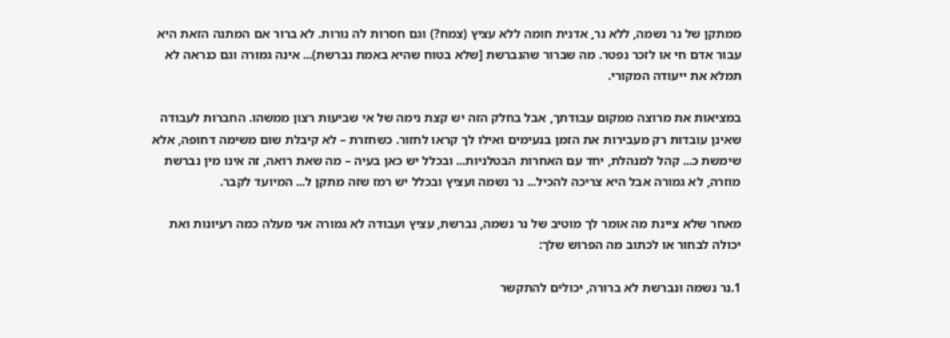ממתקן של נר נשמה, ללא נר, אדנית חומה ללא עציץ (צמח?) וגם חסרות לה נורות. לא ברור אם המתנה הזאת היא עבור אדם חי או לזכר נפטר. מה שברור שהנברשת [שלא בטוח שהיא באמת נברשת)... אינה גמורה וגם כנראה לא תמלא את ייעודה המקורי.

במציאות את מרוצה ממקום עבודתך, אבל בחלק הזה יש קצת נימה של אי שביעות רצון ממשהו. החברות לעבודה שאינן עובדות רק מעבירות את הזמן בנעימים ואילו לך קראו לחזור. כשחזרת – לא קיבלת שום משימה דחופה, אלא שימשת כ... קהל למנהלת, יחד עם האחרות הבטלניות... ובכלל יש כאן בעיה – מה שאת רואה, זה אינו מין נברשת מוזרה, לא גמורה אבל היא צריכה להכיל... נר נשמה ועציץ ובכלל יש רמז שזה מתקן ל... המיועד לקבר.

מאחר שלא ציינת מה אומר לך מוטיב של נר נשמה, נברשת, עציץ ועבודה לא גמורה אני מעלה כמה רעיונות ואת יכולה לבחור או לכתוב מה הפרוש שלך:

1.נר נשמה ונברשת לא ברורה, יכולים להתקשר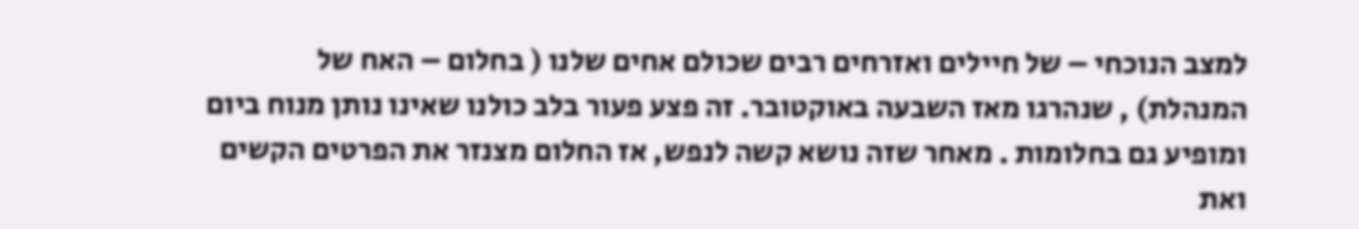למצב הנוכחי – של חיילים ואזרחים רבים שכולם אחים שלנו ( בחלום – האח של המנהלת) , שנהרגו מאז השבעה באוקטובר. זה פצע פעור בלב כולנו שאינו נותן מנוח ביום ומופיע גם בחלומות . מאחר שזה נושא קשה לנפש, אז החלום מצנזר את הפרטים הקשים ואת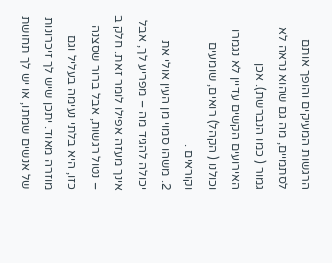הרגשות המעיקים והופך אותם לסתמיים, מה גם שהוא נראה לא גמור ( כמו הנברשת). אכן האירועים הקשים עדיין לא נגמרו וכולנו ( הקהל) רואים, שומעים וקוראים .
2. משהו סמוי מן העין אולי את יכולה להגיד מה – מפריע לך, אבל אינך מעזה אפילו לומר זאת. חלק ב – נטול רגשות, אבל ברור שסצנה כזו, היא בלתי נעימה בעליל וגם מוזרה מאוד. יתכן שיש לך זיכרונות של אנשים שמתו, או יש לך תחושת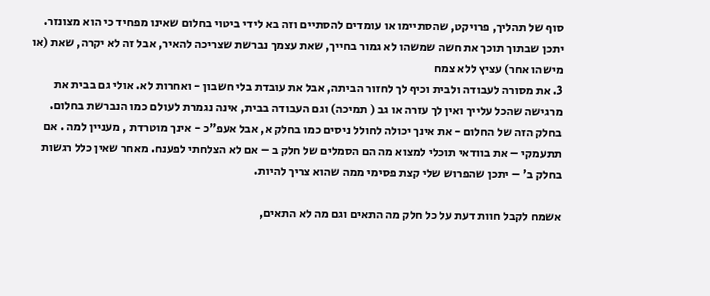סוף של תהליך, פרויקט, שהסתיימו או עומדים להסתיים וזה בא לידי ביטוי בחלום שאינו מפחיד כי הוא מצונזר. יתכן שבתוך תוכך את חשה שמשהו לא גמור בחייך, שאת עצמך נברשת שצריכה להאיר, אבל זה לא יקרה, שאת (או מישהו אחר) עציץ ללא צמח
3. את מסורה לעבודה ולבית וכיף לך לחזור הביתה, אבל את עובדת בלי חשבון - ואחרות לא. אולי גם בבית את מרגישה שהכל עלייך ואין לך עזרה או גב ( תמיכה) וגם העבודה בבית, אינה נגמרת לעולם כמו הנברשת בחלום. בחלק הזה של החלום - את אינך יכולה לחולל ניסים כמו בחלק א, אבל אעפ"כ - אינך מוטרדת , מעניין למה . אם תתעמקי – את בוודאי תוכלי למצוא מה הם הסמלים של חלק ב – אם לא הצלחתי לפענח. מאחר שאין כלל רגשות בחלק ב' – יתכן שהפרוש שלי קצת פסימי ממה שהוא צריך להיות.

אשמח לקבל חוות דעת על כל חלק מה התאים וגם מה לא התאים,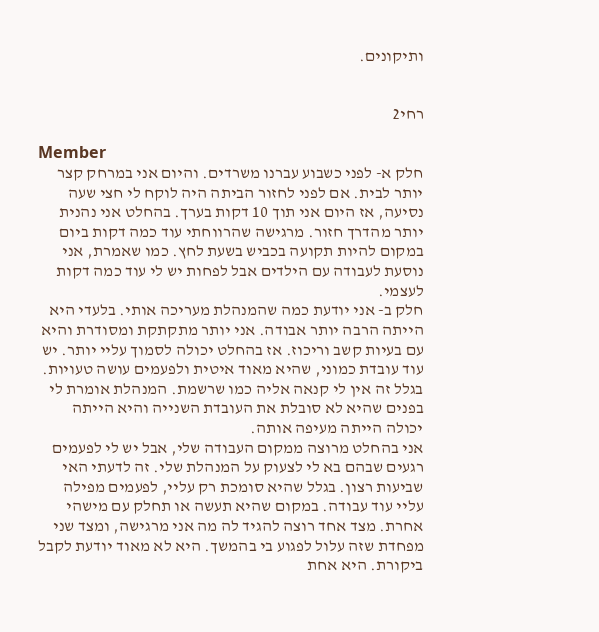ותיקונים.


רחי2

Member
חלק א- לפני כשבוע עברנו משרדים. והיום אני במרחק קצר יותר לבית. אם לפני לחזור הביתה היה לוקח לי חצי שעה נסיעה, אז היום אני תוך 10 דקות בערך. בהחלט אני נהנית יותר מהדרך חזור. מרגישה שהרווחתי עוד כמה דקות ביום במקום להיות תקועה בכביש בשעת לחץ. כמו שאמרת, אני נוסעת לעבודה עם הילדים אבל לפחות יש לי עוד כמה דקות לעצמי.
חלק ב- אני יודעת כמה שהמנהלת מעריכה אותי. בלעדי היא הייתה הרבה יותר אבודה. אני יותר מתקתקת ומסודרת והיא עם בעיות קשב וריכוז. אז בהחלט יכולה לסמוך עליי יותר. יש עוד עובדת כמוני, שהיא מאוד איטית ולפעמים עושה טעויות. בגלל זה אין לי קנאה אליה כמו שרשמת. המנהלת אומרת לי בפנים שהיא לא סובלת את העובדת השנייה והיא הייתה יכולה הייתה מעיפה אותה.
אני בהחלט מרוצה ממקום העבודה שלי, אבל יש לי לפעמים רגעים שבהם בא לי לצעוק על המנהלת שלי. זה לדעתי האי שביעות רצון. בגלל שהיא סומכת רק עליי, לפעמים מפילה עליי עוד עבודה. במקום שהיא תעשה או תחלק עם מישהי אחרת. מצד אחד רוצה להגיד לה מה אני מרגישה, ומצד שני מפחדת שזה עלול לפגוע בי בהמשך. היא לא מאוד יודעת לקבל ביקורת. היא אחת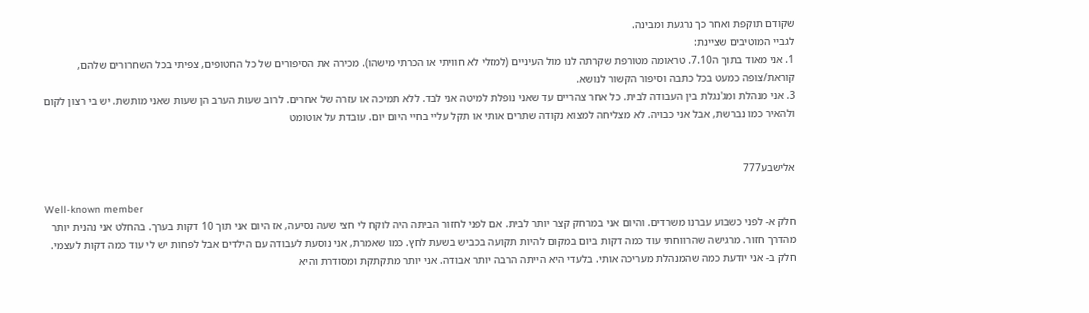שקודם תוקפת ואחר כך נרגעת ומבינה.
לגביי המוטיבים שציינת:
1. אני מאוד בתוך ה7.10. טראומה מטורפת שקרתה לנו מול העיניים (למזלי לא חוויתי או הכרתי מישהו). מכירה את הסיפורים של כל החטופים, צפיתי בכל השחרורים שלהם, קוראת/צופה כמעט בכל כתבה וסיפור הקשור לנושא.
3. אני מנהלת ומג'נגלת בין העבודה לבית. כל אחר צהריים עד שאני נופלת למיטה אני לבד. ללא תמיכה או עזרה של אחרים. לרוב שעות הערב הן שעות שאני מותשת. יש בי רצון לקום ולהאיר כמו נברשת, אבל אני כבויה. לא מצליחה למצוא נקודה שתרים אותי או תקל עליי בחיי היום יום. עובדת על אוטומט


אלישבע777

Well-known member
חלק א- לפני כשבוע עברנו משרדים. והיום אני במרחק קצר יותר לבית. אם לפני לחזור הביתה היה לוקח לי חצי שעה נסיעה, אז היום אני תוך 10 דקות בערך. בהחלט אני נהנית יותר מהדרך חזור. מרגישה שהרווחתי עוד כמה דקות ביום במקום להיות תקועה בכביש בשעת לחץ. כמו שאמרת, אני נוסעת לעבודה עם הילדים אבל לפחות יש לי עוד כמה דקות לעצמי.
חלק ב- אני יודעת כמה שהמנהלת מעריכה אותי. בלעדי היא הייתה הרבה יותר אבודה. אני יותר מתקתקת ומסודרת והיא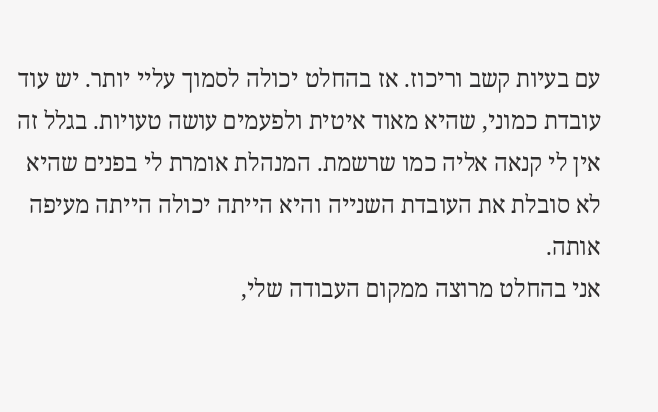עם בעיות קשב וריכוז. אז בהחלט יכולה לסמוך עליי יותר. יש עוד עובדת כמוני, שהיא מאוד איטית ולפעמים עושה טעויות. בגלל זה אין לי קנאה אליה כמו שרשמת. המנהלת אומרת לי בפנים שהיא לא סובלת את העובדת השנייה והיא הייתה יכולה הייתה מעיפה אותה.
אני בהחלט מרוצה ממקום העבודה שלי,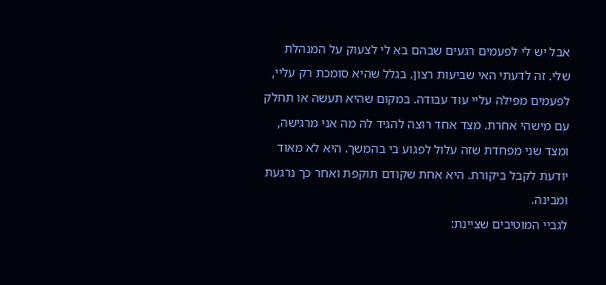אבל יש לי לפעמים רגעים שבהם בא לי לצעוק על המנהלת שלי. זה לדעתי האי שביעות רצון. בגלל שהיא סומכת רק עליי, לפעמים מפילה עליי עוד עבודה. במקום שהיא תעשה או תחלק עם מישהי אחרת. מצד אחד רוצה להגיד לה מה אני מרגישה, ומצד שני מפחדת שזה עלול לפגוע בי בהמשך. היא לא מאוד יודעת לקבל ביקורת. היא אחת שקודם תוקפת ואחר כך נרגעת ומבינה.
לגביי המוטיבים שציינת: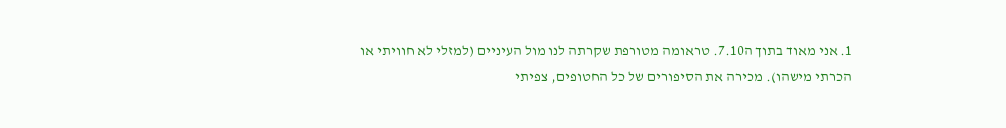1. אני מאוד בתוך ה7.10. טראומה מטורפת שקרתה לנו מול העיניים (למזלי לא חוויתי או הכרתי מישהו). מכירה את הסיפורים של כל החטופים, צפיתי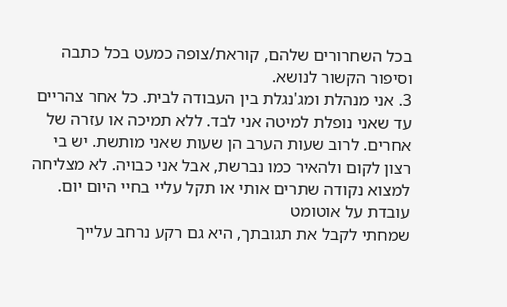בכל השחרורים שלהם, קוראת/צופה כמעט בכל כתבה וסיפור הקשור לנושא.
3. אני מנהלת ומג'נגלת בין העבודה לבית. כל אחר צהריים עד שאני נופלת למיטה אני לבד. ללא תמיכה או עזרה של אחרים. לרוב שעות הערב הן שעות שאני מותשת. יש בי רצון לקום ולהאיר כמו נברשת, אבל אני כבויה. לא מצליחה למצוא נקודה שתרים אותי או תקל עליי בחיי היום יום. עובדת על אוטומט
שמחתי לקבל את תגובתך, היא גם רקע נרחב עלייך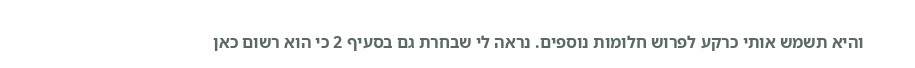והיא תשמש אותי כרקע לפרוש חלומות נוספים. נראה לי שבחרת גם בסעיף 2 כי הוא רשום כאן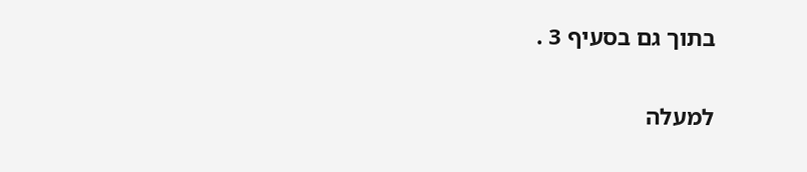בתוך גם בסעיף 3 .

למעלה